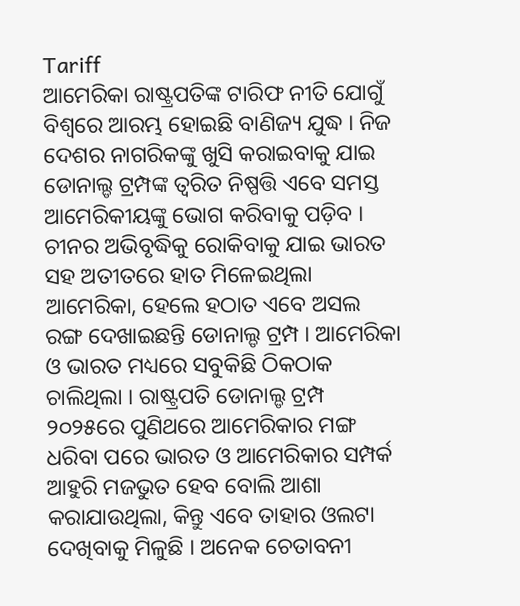Tariff
ଆମେରିକା ରାଷ୍ଟ୍ରପତିଙ୍କ ଟାରିଫ ନୀତି ଯୋଗୁଁ ବିଶ୍ୱରେ ଆରମ୍ଭ ହୋଇଛି ବାଣିଜ୍ୟ ଯୁଦ୍ଧ । ନିଜ ଦେଶର ନାଗରିକଙ୍କୁ ଖୁସି କରାଇବାକୁ ଯାଇ ଡୋନାଲ୍ଡ ଟ୍ରମ୍ପଙ୍କ ତ୍ୱରିତ ନିଷ୍ପତ୍ତି ଏବେ ସମସ୍ତ ଆମେରିକୀୟଙ୍କୁ ଭୋଗ କରିବାକୁ ପଡ଼ିବ । ଚୀନର ଅଭିବୃଦ୍ଧିକୁ ରୋକିବାକୁ ଯାଇ ଭାରତ ସହ ଅତୀତରେ ହାତ ମିଳେଇଥିଲା ଆମେରିକା, ହେଲେ ହଠାତ ଏବେ ଅସଲ ରଙ୍ଗ ଦେଖାଇଛନ୍ତି ଡୋନାଲ୍ଡ ଟ୍ରମ୍ପ । ଆମେରିକା ଓ ଭାରତ ମଧ୍ୟରେ ସବୁକିଛି ଠିକଠାକ ଚାଲିଥିଲା । ରାଷ୍ଟ୍ରପତି ଡୋନାଲ୍ଡ ଟ୍ରମ୍ପ ୨୦୨୫ରେ ପୁଣିଥରେ ଆମେରିକାର ମଙ୍ଗ ଧରିବା ପରେ ଭାରତ ଓ ଆମେରିକାର ସମ୍ପର୍କ ଆହୁରି ମଜଭୁତ ହେବ ବୋଲି ଆଶା କରାଯାଉଥିଲା, କିନ୍ତୁ ଏବେ ତାହାର ଓଲଟା ଦେଖିବାକୁ ମିଳୁଛି । ଅନେକ ଚେତାବନୀ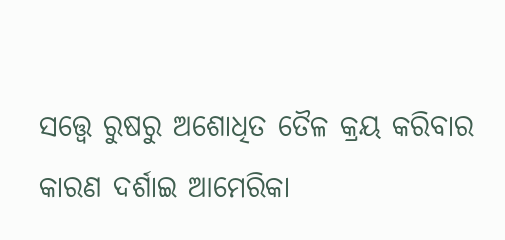ସତ୍ତ୍ୱେ ରୁଷରୁ ଅଶୋଧିତ ତୈଳ କ୍ରୟ କରିବାର କାରଣ ଦର୍ଶାଇ ଆମେରିକା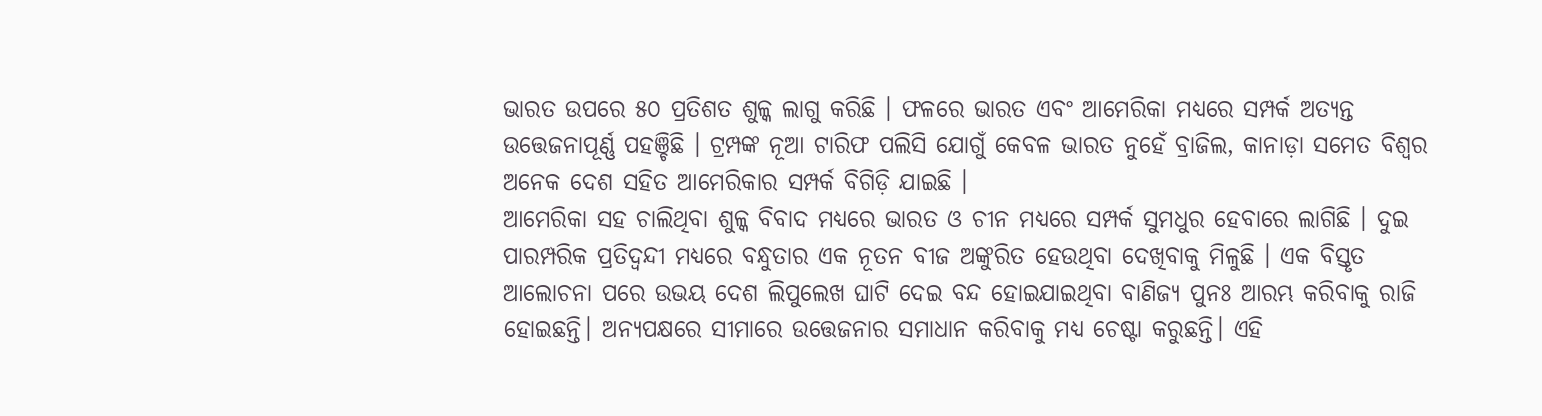ଭାରତ ଉପରେ ୫୦ ପ୍ରତିଶତ ଶୁଳ୍କ ଲାଗୁ କରିଛି । ଫଳରେ ଭାରତ ଏବଂ ଆମେରିକା ମଧ୍ୟରେ ସମ୍ପର୍କ ଅତ୍ୟନ୍ତ ଉତ୍ତେଜନାପୂର୍ଣ୍ଣ ପହଞ୍ଚିଛି । ଟ୍ରମ୍ପଙ୍କ ନୂଆ ଟାରିଫ ପଲିସି ଯୋଗୁଁ କେବଳ ଭାରତ ନୁହେଁ ବ୍ରାଜିଲ, କାନାଡ଼ା ସମେତ ବିଶ୍ୱର ଅନେକ ଦେଶ ସହିତ ଆମେରିକାର ସମ୍ପର୍କ ବିଗିଡ଼ି ଯାଇଛି ।
ଆମେରିକା ସହ ଚାଲିଥିବା ଶୁଳ୍କ ବିବାଦ ମଧ୍ୟରେ ଭାରତ ଓ ଚୀନ ମଧ୍ୟରେ ସମ୍ପର୍କ ସୁମଧୁର ହେବାରେ ଲାଗିଛି । ଦୁଇ ପାରମ୍ପରିକ ପ୍ରତିଦ୍ୱନ୍ଦୀ ମଧ୍ୟରେ ବନ୍ଧୁତାର ଏକ ନୂତନ ବୀଜ ଅଙ୍କୁରିତ ହେଉଥିବା ଦେଖିବାକୁ ମିଳୁଛି । ଏକ ବିସ୍ତୃତ ଆଲୋଚନା ପରେ ଉଭୟ ଦେଶ ଲିପୁଲେଖ ଘାଟି ଦେଇ ବନ୍ଦ ହୋଇଯାଇଥିବା ବାଣିଜ୍ୟ ପୁନଃ ଆରମ୍ଭ କରିବାକୁ ରାଜି ହୋଇଛନ୍ତି। ଅନ୍ୟପକ୍ଷରେ ସୀମାରେ ଉତ୍ତେଜନାର ସମାଧାନ କରିବାକୁ ମଧ୍ୟ ଚେଷ୍ଟା କରୁଛନ୍ତି। ଏହି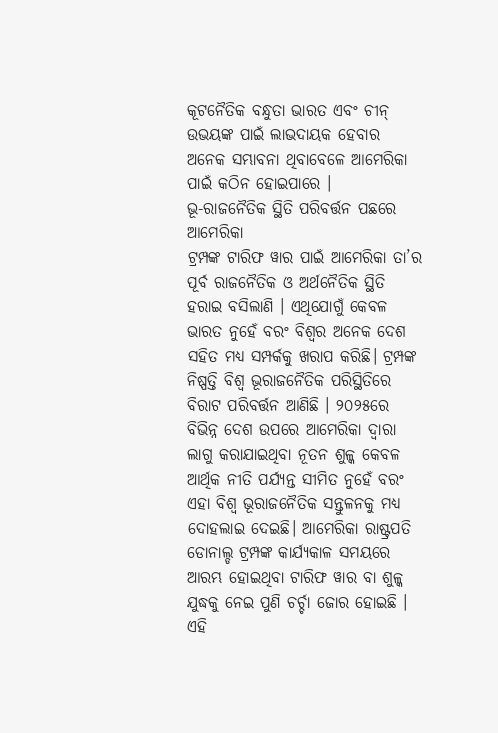କୂଟନୈତିକ ବନ୍ଧୁତା ଭାରତ ଏବଂ ଚୀନ୍ ଉଭୟଙ୍କ ପାଇଁ ଲାଭଦାୟକ ହେବାର ଅନେକ ସମ୍ଭାବନା ଥିବାବେଳେ ଆମେରିକା ପାଇଁ କଠିନ ହୋଇପାରେ ।
ଭୂ-ରାଜନୈତିକ ସ୍ଥିତି ପରିବର୍ତ୍ତନ ପଛରେ ଆମେରିକା
ଟ୍ରମ୍ପଙ୍କ ଟାରିଫ ୱାର ପାଇଁ ଆମେରିକା ତା’ର ପୂର୍ବ ରାଜନୈତିକ ଓ ଅର୍ଥନୈତିକ ସ୍ଥିତି ହରାଇ ବସିଲାଣି । ଏଥିଯୋଗୁଁ କେବଳ ଭାରତ ନୁହେଁ ବରଂ ବିଶ୍ୱର ଅନେକ ଦେଶ ସହିତ ମଧ୍ୟ ସମ୍ପର୍କକୁ ଖରାପ କରିଛି। ଟ୍ରମ୍ପଙ୍କ ନିଷ୍ପତ୍ତି ବିଶ୍ୱ ଭୂରାଜନୈତିକ ପରିସ୍ଥିତିରେ ବିରାଟ ପରିବର୍ତ୍ତନ ଆଣିଛି । ୨୦୨୫ରେ ବିଭିନ୍ନ ଦେଶ ଉପରେ ଆମେରିକା ଦ୍ୱାରା ଲାଗୁ କରାଯାଇଥିବା ନୂତନ ଶୁଳ୍କ କେବଳ ଆର୍ଥିକ ନୀତି ପର୍ଯ୍ୟନ୍ତ ସୀମିତ ନୁହେଁ ବରଂ ଏହା ବିଶ୍ୱ ଭୂରାଜନୈତିକ ସନ୍ତୁଳନକୁ ମଧ୍ୟ ଦୋହଲାଇ ଦେଇଛି। ଆମେରିକା ରାଷ୍ଟ୍ରପତି ଡୋନାଲ୍ଡ ଟ୍ରମ୍ପଙ୍କ କାର୍ଯ୍ୟକାଳ ସମୟରେ ଆରମ୍ଭ ହୋଇଥିବା ଟାରିଫ ୱାର ବା ଶୁଳ୍କ ଯୁଦ୍ଧକୁ ନେଇ ପୁଣି ଚର୍ଚ୍ଚା ଜୋର ହୋଇଛି । ଏହି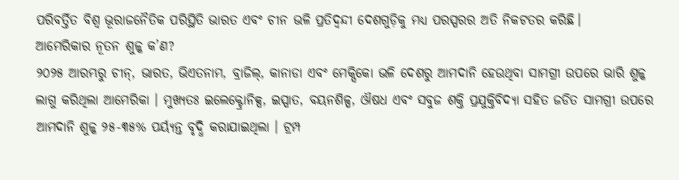ପରିବର୍ତ୍ତିତ ବିଶ୍ୱ ଭୂରାଜନୈତିକ ପରିସ୍ଥିତି ଭାରତ ଏବଂ ଚୀନ ଭଳି ପ୍ରତିଦ୍ୱନ୍ଦୀ ଦେଶଗୁଡ଼ିକୁ ମଧ୍ୟ ପରସ୍ପରର ଅତି ନିକଟତର କରିଛି।
ଆମେରିକାର ନୂତନ ଶୁଳ୍କ କ’ଣ?
୨୦୨୫ ଆରମ୍ଭରୁ ଚୀନ୍, ଭାରତ, ଭିଏତନାମ, ବ୍ରାଜିଲ୍, କାନାଡା ଏବଂ ମେକ୍ସିକୋ ଭଳି ଦେଶରୁ ଆମଦାନି ହେଉଥିବା ସାମଗ୍ରୀ ଉପରେ ଭାରି ଶୁଳ୍କ ଲାଗୁ କରିଥିଲା ଆମେରିକା । ମୁଖ୍ୟତଃ ଇଲେକ୍ଟ୍ରୋନିକ୍ସ, ଇସ୍ପାତ, ବୟନଶିଳ୍ପ, ଔଷଧ ଏବଂ ସବୁଜ ଶକ୍ତି ପ୍ରଯୁକ୍ତିବିଦ୍ୟା ସହିତ ଜଡିତ ସାମଗ୍ରୀ ଉପରେ ଆମଦାନି ଶୁଳ୍କ ୨୫-୩୫% ପର୍ୟ୍ୟନ୍ତ ବୃଦ୍ଧି କରାଯାଇଥିଲା । ଟ୍ରମ୍ପ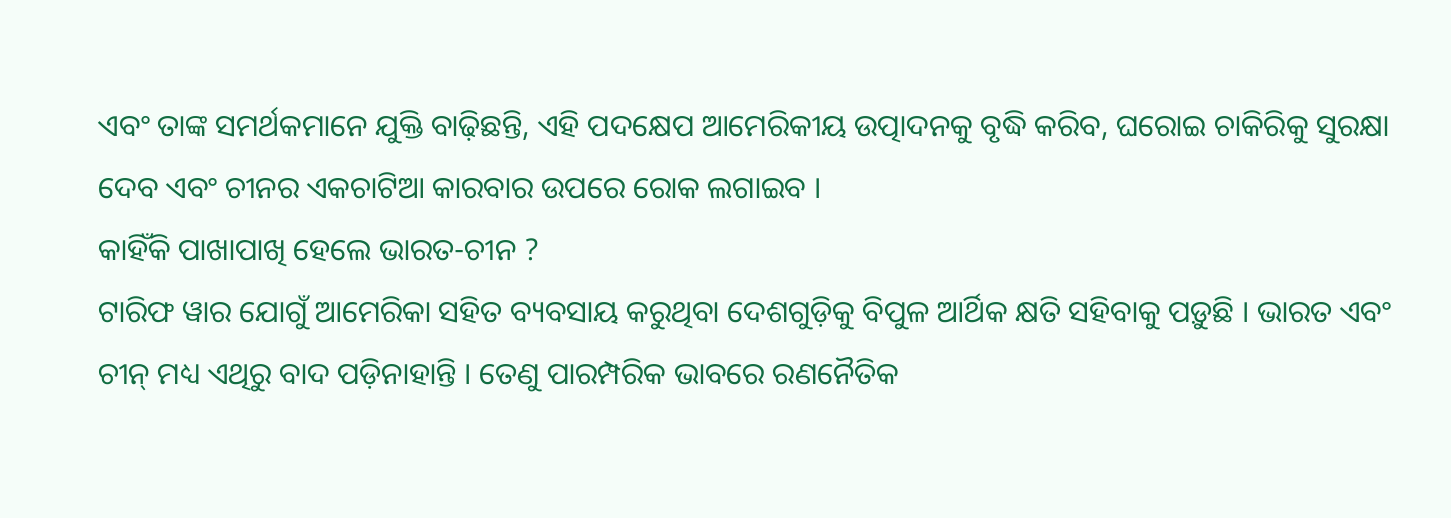ଏବଂ ତାଙ୍କ ସମର୍ଥକମାନେ ଯୁକ୍ତି ବାଢ଼ିଛନ୍ତି, ଏହି ପଦକ୍ଷେପ ଆମେରିକୀୟ ଉତ୍ପାଦନକୁ ବୃଦ୍ଧି କରିବ, ଘରୋଇ ଚାକିରିକୁ ସୁରକ୍ଷା ଦେବ ଏବଂ ଚୀନର ଏକଚାଟିଆ କାରବାର ଉପରେ ରୋକ ଲଗାଇବ ।
କାହିଁକି ପାଖାପାଖି ହେଲେ ଭାରତ-ଚୀନ ?
ଟାରିଫ ୱାର ଯୋଗୁଁ ଆମେରିକା ସହିତ ବ୍ୟବସାୟ କରୁଥିବା ଦେଶଗୁଡ଼ିକୁ ବିପୁଳ ଆର୍ଥିକ କ୍ଷତି ସହିବାକୁ ପଡ଼ୁଛି । ଭାରତ ଏବଂ ଚୀନ୍ ମଧ୍ୟ ଏଥିରୁ ବାଦ ପଡ଼ିନାହାନ୍ତି । ତେଣୁ ପାରମ୍ପରିକ ଭାବରେ ରଣନୈତିକ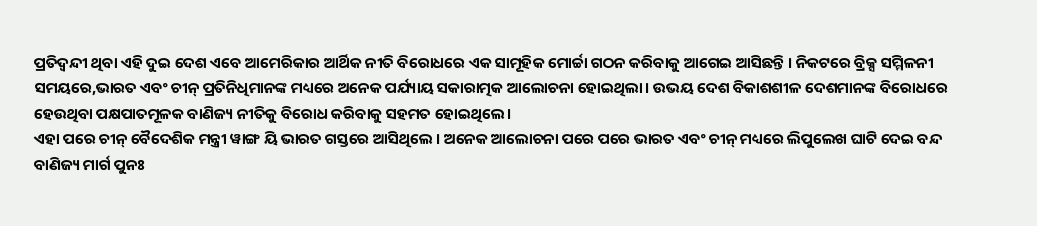ପ୍ରତିଦ୍ୱନ୍ଦୀ ଥିବା ଏହି ଦୁଇ ଦେଶ ଏବେ ଆମେରିକାର ଆର୍ଥିକ ନୀତି ବିରୋଧରେ ଏକ ସାମୂହିକ ମୋର୍ଚ୍ଚା ଗଠନ କରିବାକୁ ଆଗେଇ ଆସିଛନ୍ତି । ନିକଟରେ ବ୍ରିକ୍ସ ସମ୍ମିଳନୀ ସମୟରେ,ଭାରତ ଏବଂ ଚୀନ୍ ପ୍ରତିନିଧିମାନଙ୍କ ମଧ୍ୟରେ ଅନେକ ପର୍ଯ୍ୟାୟ ସକାରାତ୍ମକ ଆଲୋଚନା ହୋଇଥିଲା। ଉଭୟ ଦେଶ ବିକାଶଶୀଳ ଦେଶମାନଙ୍କ ବିରୋଧରେ ହେଉଥିବା ପକ୍ଷପାତମୂଳକ ବାଣିଜ୍ୟ ନୀତିକୁ ବିରୋଧ କରିବାକୁ ସହମତ ହୋଇଥିଲେ।
ଏହା ପରେ ଚୀନ୍ ବୈଦେଶିକ ମନ୍ତ୍ରୀ ୱାଙ୍ଗ ୟି ଭାରତ ଗସ୍ତରେ ଆସିଥିଲେ । ଅନେକ ଆଲୋଚନା ପରେ ପରେ ଭାରତ ଏବଂ ଚୀନ୍ ମଧ୍ୟରେ ଲିପୁଲେଖ ଘାଟି ଦେଇ ବନ୍ଦ ବାଣିଜ୍ୟ ମାର୍ଗ ପୁନଃ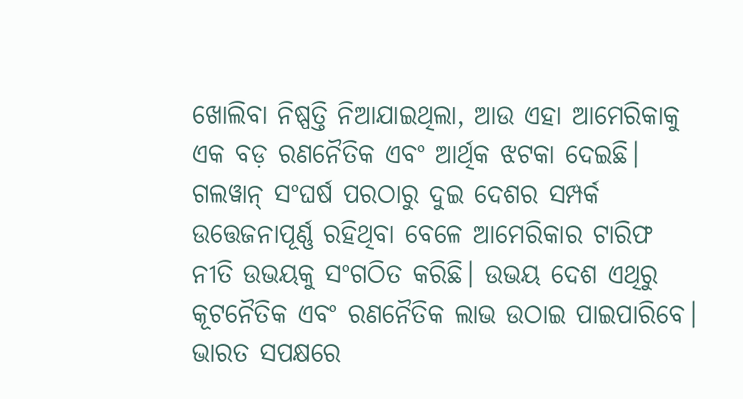ଖୋଲିବା ନିଷ୍ପତ୍ତି ନିଆଯାଇଥିଲା, ଆଉ ଏହା ଆମେରିକାକୁ ଏକ ବଡ଼ ରଣନୈତିକ ଏବଂ ଆର୍ଥିକ ଝଟକା ଦେଇଛି। ଗଲୱାନ୍ ସଂଘର୍ଷ ପରଠାରୁ ଦୁଇ ଦେଶର ସମ୍ପର୍କ ଉତ୍ତେଜନାପୂର୍ଣ୍ଣ ରହିଥିବା ବେଳେ ଆମେରିକାର ଟାରିଫ ନୀତି ଉଭୟକୁ ସଂଗଠିତ କରିଛି। ଉଭୟ ଦେଶ ଏଥିରୁ କୂଟନୈତିକ ଏବଂ ରଣନୈତିକ ଲାଭ ଉଠାଇ ପାଇପାରିବେ।
ଭାରତ ସପକ୍ଷରେ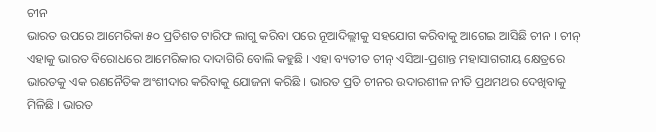ଚୀନ
ଭାରତ ଉପରେ ଆମେରିକା ୫୦ ପ୍ରତିଶତ ଟାରିଫ ଲାଗୁ କରିବା ପରେ ନୂଆଦିଲ୍ଲୀକୁ ସହଯୋଗ କରିବାକୁ ଆଗେଇ ଆସିଛି ଚୀନ । ଚୀନ୍ ଏହାକୁ ଭାରତ ବିରୋଧରେ ଆମେରିକାର ଦାଦାଗିରି ବୋଲି କହୁଛି । ଏହା ବ୍ୟତୀତ ଚୀନ୍ ଏସିଆ-ପ୍ରଶାନ୍ତ ମହାସାଗରୀୟ କ୍ଷେତ୍ରରେ ଭାରତକୁ ଏକ ରଣନୈତିକ ଅଂଶୀଦାର କରିବାକୁ ଯୋଜନା କରିଛି । ଭାରତ ପ୍ରତି ଚୀନର ଉଦାରଶୀଳ ନୀତି ପ୍ରଥମଥର ଦେଖିବାକୁ ମିଳିଛି । ଭାରତ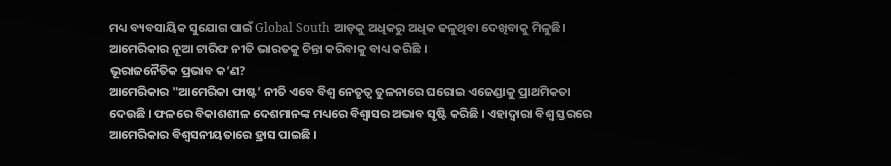ମଧ୍ୟ ବ୍ୟବସାୟିକ ସୁଯୋଗ ପାଇଁ Global South ଆଡ଼କୁ ଅଧିକରୁ ଅଧିକ ଢଳୁଥିବା ଦେଖିବାକୁ ମିଳୁଛି। ଆମେରିକାର ନୂଆ ଟାରିଫ ନୀତି ଭାରତକୁ ଚିନ୍ତା କରିବାକୁ ବାଧ୍ୟ କରିଛି ।
ଭୂରାଜନୈତିକ ପ୍ରଭାବ କ’ଣ?
ଆମେରିକାର "ଆମେରିକା ଫାଷ୍ଟ’ ନୀତି ଏବେ ବିଶ୍ୱ ନେତୃତ୍ୱ ତୁଳନାରେ ଘରୋଇ ଏଜେଣ୍ଡାକୁ ପ୍ରାଥମିକତା ଦେଉଛି । ଫଳରେ ବିକାଶଶୀଳ ଦେଶମାନଙ୍କ ମଧ୍ୟରେ ବିଶ୍ୱାସର ଅଭାବ ସୃଷ୍ଟି କରିଛି । ଏହାଦ୍ୱାରା ବିଶ୍ୱ ସ୍ତରରେ ଆମେରିକାର ବିଶ୍ୱସନୀୟତାରେ ହ୍ରାସ ପାଇଛି ।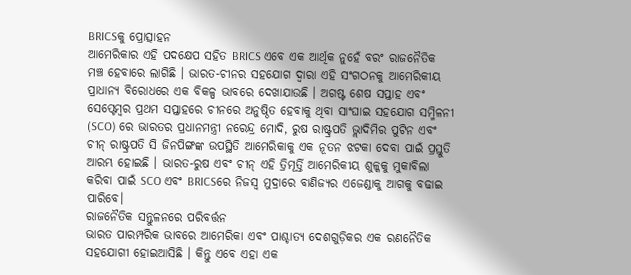BRICSକୁ ପ୍ରୋତ୍ସାହନ
ଆମେରିକାର ଏହି ପଦକ୍ଷେପ ସହିତ BRICS ଏବେ ଏକ ଆର୍ଥିକ ନୁହେଁ ବରଂ ରାଜନୈତିକ ମଞ୍ଚ ହେବାରେ ଲାଗିଛି । ଭାରତ-ଚୀନର ସହଯୋଗ ଦ୍ୱାରା ଏହି ସଂଗଠନକୁ ଆମେରିକୀୟ ପ୍ରାଧାନ୍ୟ ବିରୋଧରେ ଏକ ବିକଳ୍ପ ଭାବରେ ଦେଖାଯାଉଛି । ଅଗଷ୍ଟ ଶେଷ ସପ୍ତାହ ଏବଂ ସେପ୍ଟେମ୍ବର ପ୍ରଥମ ସପ୍ତାହରେ ଚୀନରେ ଅନୁଷ୍ଠିତ ହେବାକୁ ଥିବା ସାଂଘାଇ ସହଯୋଗ ସମ୍ମିଳନୀ (SCO) ରେ ଭାରତର ପ୍ରଧାନମନ୍ତ୍ରୀ ନରେନ୍ଦ୍ର ମୋଦି, ରୁଷ ରାଷ୍ଟ୍ରପତି ଭ୍ଲାଦିମିର ପୁଟିନ ଏବଂ ଚୀନ୍ ରାଷ୍ଟ୍ରପତି ସି ଜିନପିଙ୍ଗଙ୍କ ଉପସ୍ଥିତି ଆମେରିକାକୁ ଏକ ନୂତନ ଝଟକା ଦେବା ପାଇଁ ପ୍ରସ୍ତୁତି ଆରମ୍ଭ ହୋଇଛି । ଭାରତ-ରୁଷ ଏବଂ ଚୀନ୍ ଏହି ତ୍ରିମୂର୍ତ୍ତି ଆମେରିକୀୟ ଶୁଳ୍କକୁ ମୁକାବିଲା କରିବା ପାଇଁ SCO ଏବଂ BRICSରେ ନିଜସ୍ୱ ମୁଦ୍ରାରେ ବାଣିଜ୍ୟର ଏଜେଣ୍ଡାକୁ ଆଗକୁ ବଢାଇ ପାରିବେ।
ରାଜନୈତିକ ସନ୍ତୁଳନରେ ପରିବର୍ତ୍ତନ
ଭାରତ ପାରମ୍ପରିକ ଭାବରେ ଆମେରିକା ଏବଂ ପାଶ୍ଚାତ୍ୟ ଦେଶଗୁଡ଼ିକର ଏକ ରଣନୈତିକ ସହଯୋଗୀ ହୋଇଆସିଛି । କିନ୍ତୁ ଏବେ ଏହା ଏକ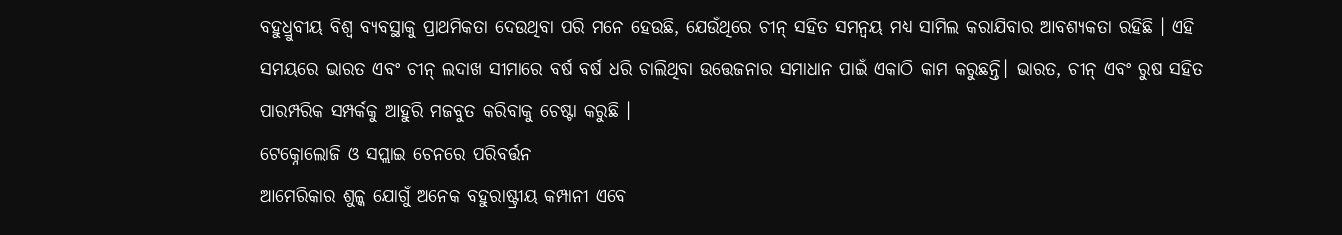ବହୁଧ୍ରୁବୀୟ ବିଶ୍ୱ ବ୍ୟବସ୍ଥାକୁ ପ୍ରାଥମିକତା ଦେଉଥିବା ପରି ମନେ ହେଉଛି, ଯେଉଁଥିରେ ଚୀନ୍ ସହିତ ସମନ୍ୱୟ ମଧ୍ୟ ସାମିଲ କରାଯିବାର ଆବଶ୍ୟକତା ରହିଛି । ଏହି ସମୟରେ ଭାରତ ଏବଂ ଚୀନ୍ ଲଦାଖ ସୀମାରେ ବର୍ଷ ବର୍ଷ ଧରି ଚାଲିଥିବା ଉତ୍ତେଜନାର ସମାଧାନ ପାଇଁ ଏକାଠି କାମ କରୁଛନ୍ତି। ଭାରତ, ଚୀନ୍ ଏବଂ ରୁଷ ସହିତ ପାରମ୍ପରିକ ସମ୍ପର୍କକୁ ଆହୁରି ମଜବୁତ କରିବାକୁ ଚେଷ୍ଟା କରୁଛି ।
ଟେକ୍ନୋଲୋଜି ଓ ସପ୍ଲାଇ ଚେନରେ ପରିବର୍ତ୍ତନ
ଆମେରିକାର ଶୁଳ୍କ ଯୋଗୁଁ ଅନେକ ବହୁରାଷ୍ଟ୍ରୀୟ କମ୍ପାନୀ ଏବେ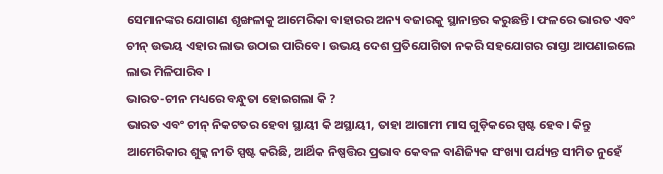ସେମାନଙ୍କର ଯୋଗାଣ ଶୃଙ୍ଖଳାକୁ ଆମେରିକା ବାହାରର ଅନ୍ୟ ବଜାରକୁ ସ୍ଥାନାନ୍ତର କରୁଛନ୍ତି। ଫଳରେ ଭାରତ ଏବଂ ଚୀନ୍ ଉଭୟ ଏହାର ଲାଭ ଉଠାଇ ପାରିବେ। ଉଭୟ ଦେଶ ପ୍ରତିଯୋଗିତା ନକରି ସହଯୋଗର ରାସ୍ତା ଆପଣାଇଲେ ଲାଭ ମିଳିପାରିବ ।
ଭାରତ-ଚୀନ ମଧ୍ୟରେ ବନ୍ଧୁତା ହୋଇଗଲା କି ?
ଭାରତ ଏବଂ ଚୀନ୍ ନିକଟତର ହେବା ସ୍ଥାୟୀ କି ଅସ୍ଥାୟୀ, ତାହା ଆଗାମୀ ମାସ ଗୁଡ଼ିକରେ ସ୍ପଷ୍ଟ ହେବ। କିନ୍ତୁ ଆମେରିକାର ଶୁଳ୍କ ନୀତି ସ୍ପଷ୍ଟ କରିଛି, ଆର୍ଥିକ ନିଷ୍ପତ୍ତିର ପ୍ରଭାବ କେବଳ ବାଣିଜ୍ୟିକ ସଂଖ୍ୟା ପର୍ଯ୍ୟନ୍ତ ସୀମିତ ନୁହେଁ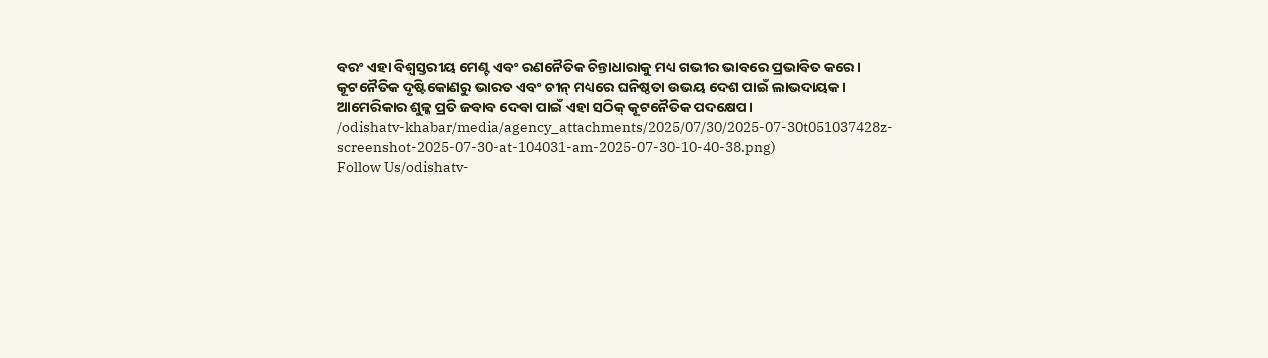ବରଂ ଏହା ବିଶ୍ୱସ୍ତରୀୟ ମେଣ୍ଟ ଏବଂ ରଣନୈତିକ ଚିନ୍ତାଧାରାକୁ ମଧ୍ୟ ଗଭୀର ଭାବରେ ପ୍ରଭାବିତ କରେ। କୂଟନୈତିକ ଦୃଷ୍ଟିକୋଣରୁ ଭାରତ ଏବଂ ଚୀନ୍ ମଧ୍ୟରେ ଘନିଷ୍ଠତା ଉଭୟ ଦେଶ ପାଇଁ ଲାଭଦାୟକ। ଆମେରିକାର ଶୁଳ୍କ ପ୍ରତି ଜବାବ ଦେବା ପାଇଁ ଏହା ସଠିକ୍ କୂଟନୈତିକ ପଦକ୍ଷେପ।
/odishatv-khabar/media/agency_attachments/2025/07/30/2025-07-30t051037428z-screenshot-2025-07-30-at-104031-am-2025-07-30-10-40-38.png)
Follow Us/odishatv-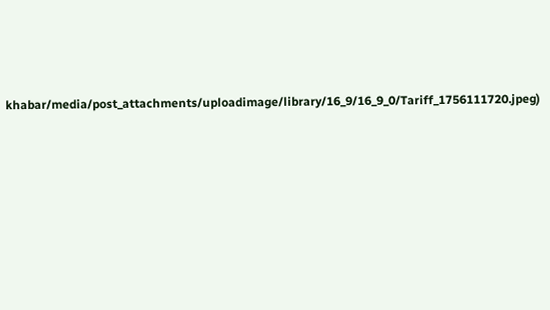khabar/media/post_attachments/uploadimage/library/16_9/16_9_0/Tariff_1756111720.jpeg)